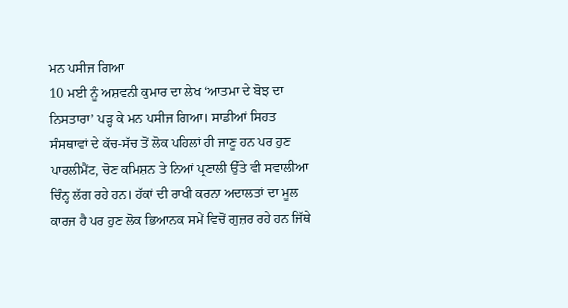ਮਨ ਪਸੀਜ ਗਿਆ
10 ਮਈ ਨੂੰ ਅਸ਼ਵਨੀ ਕੁਮਾਰ ਦਾ ਲੇਖ ‘ਆਤਮਾ ਦੇ ਬੋਝ ਦਾ ਨਿਸਤਾਰਾ’ ਪੜ੍ਹ ਕੇ ਮਨ ਪਸੀਜ ਗਿਆ। ਸਾਡੀਆਂ ਸਿਹਤ ਸੰਸਥਾਵਾਂ ਦੇ ਕੱਚ-ਸੱਚ ਤੋਂ ਲੋਕ ਪਹਿਲਾਂ ਹੀ ਜਾਣੂ ਹਨ ਪਰ ਹੁਣ ਪਾਰਲੀਮੈਂਟ, ਚੋਣ ਕਮਿਸ਼ਨ ਤੇ ਨਿਆਂ ਪ੍ਰਣਾਲੀ ਉੱਤੇ ਵੀ ਸਵਾਲੀਆ ਚਿੰਨ੍ਹ ਲੱਗ ਰਹੇ ਹਨ। ਹੱਕਾਂ ਦੀ ਰਾਖੀ ਕਰਨਾ ਅਦਾਲਤਾਂ ਦਾ ਮੂਲ ਕਾਰਜ ਹੈ ਪਰ ਹੁਣ ਲੋਕ ਭਿਆਨਕ ਸਮੇਂ ਵਿਚੋਂ ਗੁਜ਼ਰ ਰਹੇ ਹਨ ਜਿੱਥੇ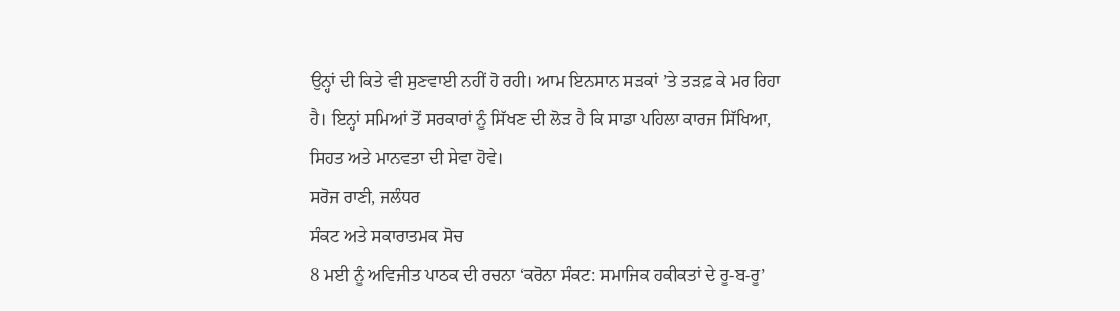ਉਨ੍ਹਾਂ ਦੀ ਕਿਤੇ ਵੀ ਸੁਣਵਾਈ ਨਹੀਂ ਹੋ ਰਹੀ। ਆਮ ਇਨਸਾਨ ਸੜਕਾਂ ’ਤੇ ਤੜਫ਼ ਕੇ ਮਰ ਰਿਹਾ ਹੈ। ਇਨ੍ਹਾਂ ਸਮਿਆਂ ਤੋਂ ਸਰਕਾਰਾਂ ਨੂੰ ਸਿੱਖਣ ਦੀ ਲੋੜ ਹੈ ਕਿ ਸਾਡਾ ਪਹਿਲਾ ਕਾਰਜ ਸਿੱਖਿਆ, ਸਿਹਤ ਅਤੇ ਮਾਨਵਤਾ ਦੀ ਸੇਵਾ ਹੋਵੇ।
ਸਰੋਜ ਰਾਣੀ, ਜਲੰਧਰ
ਸੰਕਟ ਅਤੇ ਸਕਾਰਾਤਮਕ ਸੋਚ
8 ਮਈ ਨੂੰ ਅਵਿਜੀਤ ਪਾਠਕ ਦੀ ਰਚਨਾ ‘ਕਰੋਨਾ ਸੰਕਟ: ਸਮਾਜਿਕ ਹਕੀਕਤਾਂ ਦੇ ਰੂ-ਬ-ਰੂ’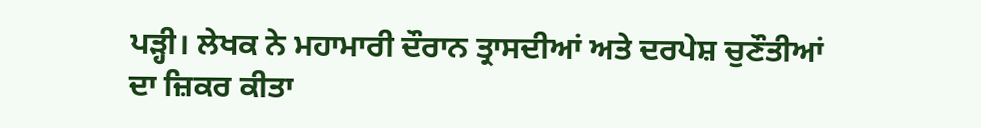ਪੜ੍ਹੀ। ਲੇਖਕ ਨੇ ਮਹਾਮਾਰੀ ਦੌਰਾਨ ਤ੍ਰਾਸਦੀਆਂ ਅਤੇ ਦਰਪੇਸ਼ ਚੁਣੌਤੀਆਂ ਦਾ ਜ਼ਿਕਰ ਕੀਤਾ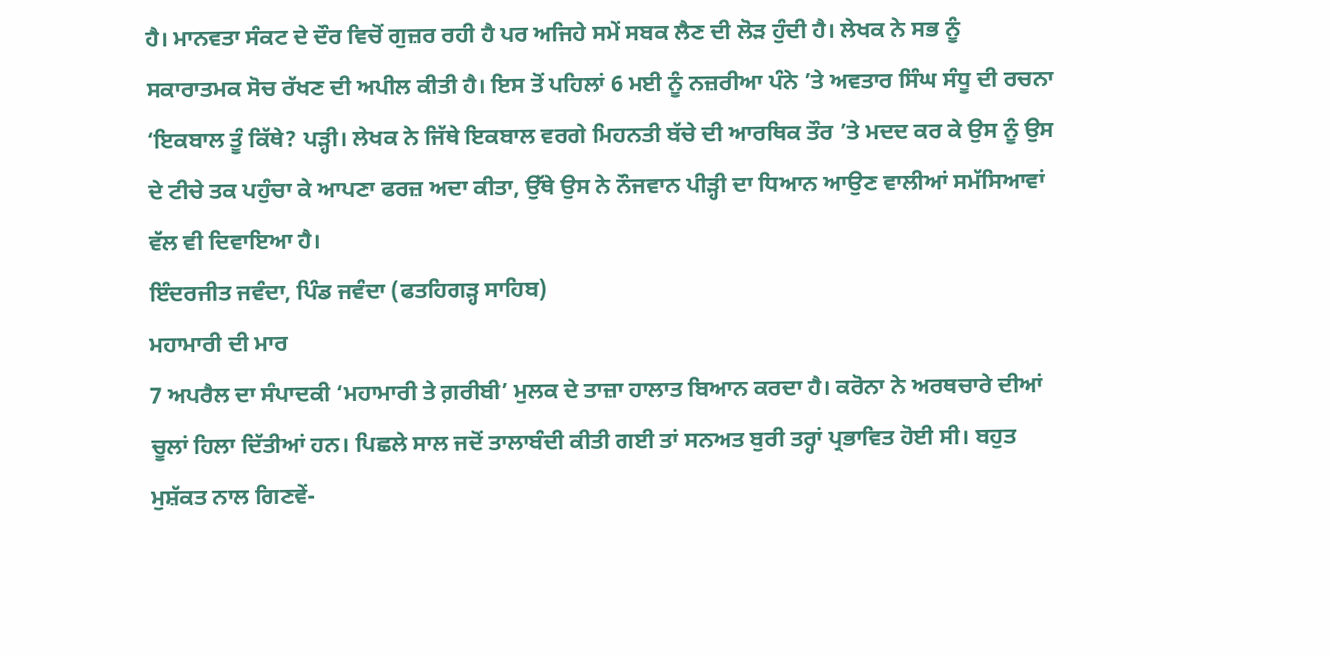ਹੈ। ਮਾਨਵਤਾ ਸੰਕਟ ਦੇ ਦੌਰ ਵਿਚੋਂ ਗੁਜ਼ਰ ਰਹੀ ਹੈ ਪਰ ਅਜਿਹੇ ਸਮੇਂ ਸਬਕ ਲੈਣ ਦੀ ਲੋੜ ਹੁੰਦੀ ਹੈ। ਲੇਖਕ ਨੇ ਸਭ ਨੂੰ ਸਕਾਰਾਤਮਕ ਸੋਚ ਰੱਖਣ ਦੀ ਅਪੀਲ ਕੀਤੀ ਹੈ। ਇਸ ਤੋਂ ਪਹਿਲਾਂ 6 ਮਈ ਨੂੰ ਨਜ਼ਰੀਆ ਪੰਨੇ ’ਤੇ ਅਵਤਾਰ ਸਿੰਘ ਸੰਧੂ ਦੀ ਰਚਨਾ ‘ਇਕਬਾਲ ਤੂੰ ਕਿੱਥੇ? ਪੜ੍ਹੀ। ਲੇਖਕ ਨੇ ਜਿੱਥੇ ਇਕਬਾਲ ਵਰਗੇ ਮਿਹਨਤੀ ਬੱਚੇ ਦੀ ਆਰਥਿਕ ਤੌਰ ’ਤੇ ਮਦਦ ਕਰ ਕੇ ਉਸ ਨੂੰ ਉਸ ਦੇ ਟੀਚੇ ਤਕ ਪਹੁੰਚਾ ਕੇ ਆਪਣਾ ਫਰਜ਼ ਅਦਾ ਕੀਤਾ, ਉੱਥੇ ਉਸ ਨੇ ਨੌਜਵਾਨ ਪੀੜ੍ਹੀ ਦਾ ਧਿਆਨ ਆਉਣ ਵਾਲੀਆਂ ਸਮੱਸਿਆਵਾਂ ਵੱਲ ਵੀ ਦਿਵਾਇਆ ਹੈ।
ਇੰਦਰਜੀਤ ਜਵੰਦਾ, ਪਿੰਡ ਜਵੰਦਾ (ਫਤਹਿਗੜ੍ਹ ਸਾਹਿਬ)
ਮਹਾਮਾਰੀ ਦੀ ਮਾਰ
7 ਅਪਰੈਲ ਦਾ ਸੰਪਾਦਕੀ ‘ਮਹਾਮਾਰੀ ਤੇ ਗ਼ਰੀਬੀ’ ਮੁਲਕ ਦੇ ਤਾਜ਼ਾ ਹਾਲਾਤ ਬਿਆਨ ਕਰਦਾ ਹੈ। ਕਰੋਨਾ ਨੇ ਅਰਥਚਾਰੇ ਦੀਆਂ ਚੂਲਾਂ ਹਿਲਾ ਦਿੱਤੀਆਂ ਹਨ। ਪਿਛਲੇ ਸਾਲ ਜਦੋਂ ਤਾਲਾਬੰਦੀ ਕੀਤੀ ਗਈ ਤਾਂ ਸਨਅਤ ਬੁਰੀ ਤਰ੍ਹਾਂ ਪ੍ਰਭਾਵਿਤ ਹੋਈ ਸੀ। ਬਹੁਤ ਮੁਸ਼ੱਕਤ ਨਾਲ ਗਿਣਵੇਂ-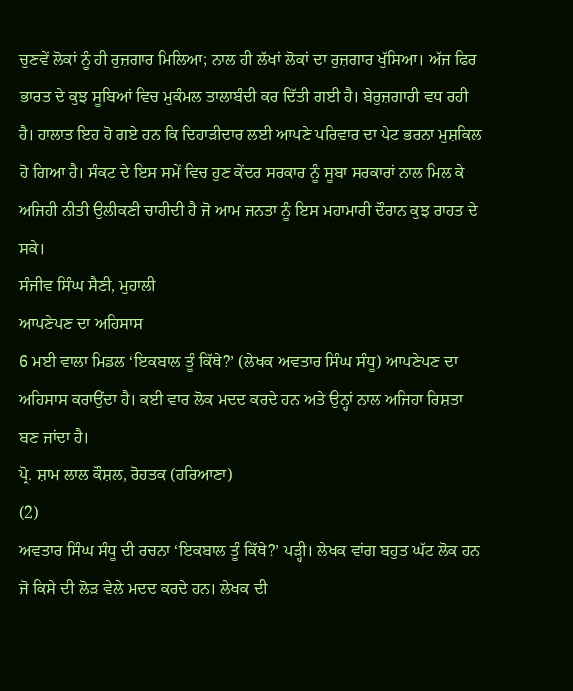ਚੁਣਵੇਂ ਲੋਕਾਂ ਨੂੰ ਹੀ ਰੁਜ਼ਗਾਰ ਮਿਲਿਆ; ਨਾਲ ਹੀ ਲੱਖਾਂ ਲੋਕਾਂ ਦਾ ਰੁਜ਼ਗਾਰ ਖੁੱਸਿਆ। ਅੱਜ ਫਿਰ ਭਾਰਤ ਦੇ ਕੁਝ ਸੂਬਿਆਂ ਵਿਚ ਮੁਕੰਮਲ ਤਾਲਾਬੰਦੀ ਕਰ ਦਿੱਤੀ ਗਈ ਹੈ। ਬੇਰੁਜ਼ਗਾਰੀ ਵਧ ਰਹੀ ਹੈ। ਹਾਲਾਤ ਇਹ ਹੋ ਗਏ ਹਨ ਕਿ ਦਿਹਾੜੀਦਾਰ ਲਈ ਆਪਣੇ ਪਰਿਵਾਰ ਦਾ ਪੇਟ ਭਰਨਾ ਮੁਸ਼ਕਿਲ ਹੋ ਗਿਆ ਹੈ। ਸੰਕਟ ਦੇ ਇਸ ਸਮੇਂ ਵਿਚ ਹੁਣ ਕੇਂਦਰ ਸਰਕਾਰ ਨੂੰ ਸੂਬਾ ਸਰਕਾਰਾਂ ਨਾਲ ਮਿਲ ਕੇ ਅਜਿਹੀ ਨੀਤੀ ਉਲੀਕਣੀ ਚਾਹੀਦੀ ਹੈ ਜੋ ਆਮ ਜਨਤਾ ਨੂੰ ਇਸ ਮਹਾਮਾਰੀ ਦੌਰਾਨ ਕੁਝ ਰਾਹਤ ਦੇ ਸਕੇ।
ਸੰਜੀਵ ਸਿੰਘ ਸੈਣੀ, ਮੁਹਾਲੀ
ਆਪਣੇਪਣ ਦਾ ਅਹਿਸਾਸ
6 ਮਈ ਵਾਲਾ ਮਿਡਲ ‘ਇਕਬਾਲ ਤੂੰ ਕਿੱਥੇ?’ (ਲੇਖਕ ਅਵਤਾਰ ਸਿੰਘ ਸੰਧੂ) ਆਪਣੇਪਣ ਦਾ ਅਹਿਸਾਸ ਕਰਾਉਂਦਾ ਹੈ। ਕਈ ਵਾਰ ਲੋਕ ਮਦਦ ਕਰਦੇ ਹਨ ਅਤੇ ਉਨ੍ਹਾਂ ਨਾਲ ਅਜਿਹਾ ਰਿਸ਼ਤਾ ਬਣ ਜਾਂਦਾ ਹੈ।
ਪ੍ਰੋ. ਸ਼ਾਮ ਲਾਲ ਕੌਸ਼ਲ, ਰੋਹਤਕ (ਹਰਿਆਣਾ)
(2)
ਅਵਤਾਰ ਸਿੰਘ ਸੰਧੂ ਦੀ ਰਚਨਾ ‘ਇਕਬਾਲ ਤੂੰ ਕਿੱਥੇ?’ ਪੜ੍ਹੀ। ਲੇਖਕ ਵਾਂਗ ਬਹੁਤ ਘੱਟ ਲੋਕ ਹਨ ਜੋ ਕਿਸੇ ਦੀ ਲੋੜ ਵੇਲੇ ਮਦਦ ਕਰਦੇ ਹਨ। ਲੇਖਕ ਦੀ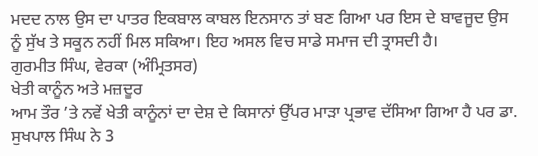ਮਦਦ ਨਾਲ ਉਸ ਦਾ ਪਾਤਰ ਇਕਬਾਲ ਕਾਬਲ ਇਨਸਾਨ ਤਾਂ ਬਣ ਗਿਆ ਪਰ ਇਸ ਦੇ ਬਾਵਜੂਦ ਉਸ ਨੂੰ ਸੁੱਖ ਤੇ ਸਕੂਨ ਨਹੀਂ ਮਿਲ ਸਕਿਆ। ਇਹ ਅਸਲ ਵਿਚ ਸਾਡੇ ਸਮਾਜ ਦੀ ਤ੍ਰਾਸਦੀ ਹੈ।
ਗੁਰਮੀਤ ਸਿੰਘ, ਵੇਰਕਾ (ਅੰਮ੍ਰਿਤਸਰ)
ਖੇਤੀ ਕਾਨੂੰਨ ਅਤੇ ਮਜ਼ਦੂਰ
ਆਮ ਤੌਰ ’ਤੇ ਨਵੇਂ ਖੇਤੀ ਕਾਨੂੰਨਾਂ ਦਾ ਦੇਸ਼ ਦੇ ਕਿਸਾਨਾਂ ਉੱਪਰ ਮਾੜਾ ਪ੍ਰਭਾਵ ਦੱਸਿਆ ਗਿਆ ਹੈ ਪਰ ਡਾ. ਸੁਖਪਾਲ ਸਿੰਘ ਨੇ 3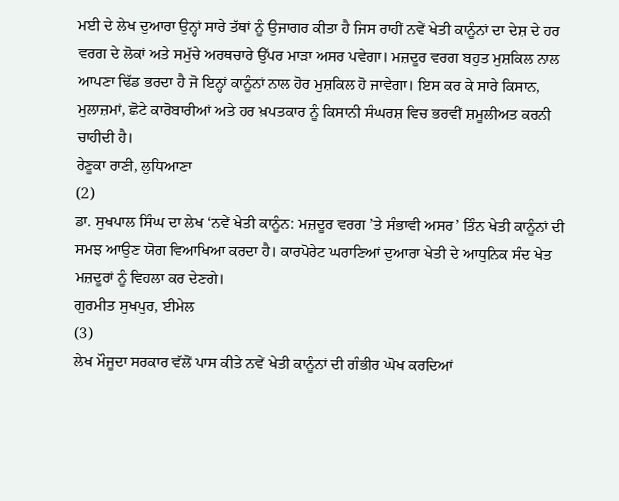ਮਈ ਦੇ ਲੇਖ ਦੁਆਰਾ ਉਨ੍ਹਾਂ ਸਾਰੇ ਤੱਥਾਂ ਨੂੰ ਉਜਾਗਰ ਕੀਤਾ ਹੈ ਜਿਸ ਰਾਹੀਂ ਨਵੇਂ ਖੇਤੀ ਕਾਨੂੰਨਾਂ ਦਾ ਦੇਸ਼ ਦੇ ਹਰ ਵਰਗ ਦੇ ਲੋਕਾਂ ਅਤੇ ਸਮੁੱਚੇ ਅਰਥਚਾਰੇ ਉੱਪਰ ਮਾੜਾ ਅਸਰ ਪਵੇਗਾ। ਮਜ਼ਦੂਰ ਵਰਗ ਬਹੁਤ ਮੁਸ਼ਕਿਲ ਨਾਲ ਆਪਣਾ ਢਿੱਡ ਭਰਦਾ ਹੈ ਜੋ ਇਨ੍ਹਾਂ ਕਾਨੂੰਨਾਂ ਨਾਲ ਹੋਰ ਮੁਸ਼ਕਿਲ ਹੋ ਜਾਵੇਗਾ। ਇਸ ਕਰ ਕੇ ਸਾਰੇ ਕਿਸਾਨ, ਮੁਲਾਜ਼ਮਾਂ, ਛੋਟੇ ਕਾਰੋਬਾਰੀਆਂ ਅਤੇ ਹਰ ਖ਼ਪਤਕਾਰ ਨੂੰ ਕਿਸਾਨੀ ਸੰਘਰਸ਼ ਵਿਚ ਭਰਵੀਂ ਸ਼ਮੂਲੀਅਤ ਕਰਨੀ ਚਾਹੀਦੀ ਹੈ।
ਰੇਣੂਕਾ ਰਾਣੀ, ਲੁਧਿਆਣਾ
(2)
ਡਾ. ਸੁਖਪਾਲ ਸਿੰਘ ਦਾ ਲੇਖ ‘ਨਵੇਂ ਖੇਤੀ ਕਾਨੂੰਨ: ਮਜ਼ਦੂਰ ਵਰਗ ’ਤੇ ਸੰਭਾਵੀ ਅਸਰ’ ਤਿੰਨ ਖੇਤੀ ਕਾਨੂੰਨਾਂ ਦੀ ਸਮਝ ਆਉਣ ਯੋਗ ਵਿਆਖਿਆ ਕਰਦਾ ਹੈ। ਕਾਰਪੋਰੇਟ ਘਰਾਣਿਆਂ ਦੁਆਰਾ ਖੇਤੀ ਦੇ ਆਧੁਨਿਕ ਸੰਦ ਖੇਤ ਮਜ਼ਦੂਰਾਂ ਨੂੰ ਵਿਹਲਾ ਕਰ ਦੇਣਗੇ।
ਗੁਰਮੀਤ ਸੁਖਪੁਰ, ਈਮੇਲ
(3)
ਲੇਖ ਮੌਜੂਦਾ ਸਰਕਾਰ ਵੱਲੋਂ ਪਾਸ ਕੀਤੇ ਨਵੇਂ ਖੇਤੀ ਕਾਨੂੰਨਾਂ ਦੀ ਗੰਭੀਰ ਘੋਖ ਕਰਦਿਆਂ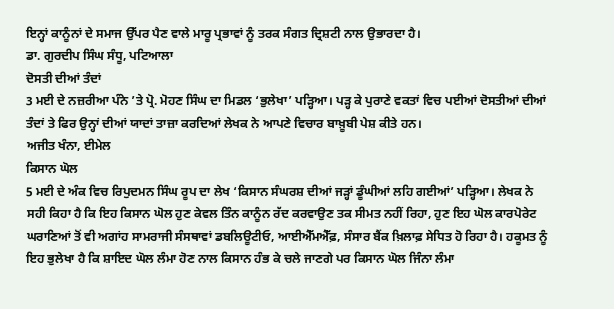ਇਨ੍ਹਾਂ ਕਾਨੂੰਨਾਂ ਦੇ ਸਮਾਜ ਉੱਪਰ ਪੈਣ ਵਾਲੇ ਮਾਰੂ ਪ੍ਰਭਾਵਾਂ ਨੂੰ ਤਰਕ ਸੰਗਤ ਦ੍ਰਿਸ਼ਟੀ ਨਾਲ ਉਭਾਰਦਾ ਹੈ।
ਡਾ. ਗੁਰਦੀਪ ਸਿੰਘ ਸੰਧੂ, ਪਟਿਆਲਾ
ਦੋਸਤੀ ਦੀਆਂ ਤੰਦਾਂ
3 ਮਈ ਦੇ ਨਜ਼ਰੀਆ ਪੰਨੇ ’ਤੇ ਪ੍ਰੋ. ਮੋਹਣ ਸਿੰਘ ਦਾ ਮਿਡਲ ‘ਭੁਲੇਖਾ’ ਪੜ੍ਹਿਆ। ਪੜ੍ਹ ਕੇ ਪੁਰਾਣੇ ਵਕਤਾਂ ਵਿਚ ਪਈਆਂ ਦੋਸਤੀਆਂ ਦੀਆਂ ਤੰਦਾਂ ਤੇ ਫਿਰ ਉਨ੍ਹਾਂ ਦੀਆਂ ਯਾਦਾਂ ਤਾਜ਼ਾ ਕਰਦਿਆਂ ਲੇਖਕ ਨੇ ਆਪਣੇ ਵਿਚਾਰ ਬਾਖ਼ੂਬੀ ਪੇਸ਼ ਕੀਤੇ ਹਨ।
ਅਜੀਤ ਖੰਨਾ, ਈਮੇਲ
ਕਿਸਾਨ ਘੋਲ
5 ਮਈ ਦੇ ਅੰਕ ਵਿਚ ਰਿਪੁਦਮਨ ਸਿੰਘ ਰੂਪ ਦਾ ਲੇਖ ‘ਕਿਸਾਨ ਸੰਘਰਸ਼ ਦੀਆਂ ਜੜ੍ਹਾਂ ਡੂੰਘੀਆਂ ਲਹਿ ਗਈਆਂ’ ਪੜ੍ਹਿਆ। ਲੇਖਕ ਨੇ ਸਹੀ ਕਿਹਾ ਹੈ ਕਿ ਇਹ ਕਿਸਾਨ ਘੋਲ ਹੁਣ ਕੇਵਲ ਤਿੰਨ ਕਾਨੂੰਨ ਰੱਦ ਕਰਵਾਉਣ ਤਕ ਸੀਮਤ ਨਹੀਂ ਰਿਹਾ, ਹੁਣ ਇਹ ਘੋਲ ਕਾਰਪੋਰੇਟ ਘਰਾਣਿਆਂ ਤੋਂ ਵੀ ਅਗਾਂਹ ਸਾਮਰਾਜੀ ਸੰਸਥਾਵਾਂ ਡਬਲਿਊਟੀਓ, ਆਈਐੱਮਐੱਫ਼, ਸੰਸਾਰ ਬੈਂਕ ਖ਼ਿਲਾਫ਼ ਸੇਧਿਤ ਹੋ ਰਿਹਾ ਹੈ। ਹਕੂਮਤ ਨੂੰ ਇਹ ਭੁਲੇਖਾ ਹੈ ਕਿ ਸ਼ਾਇਦ ਘੋਲ ਲੰਮਾ ਹੋਣ ਨਾਲ ਕਿਸਾਨ ਹੰਭ ਕੇ ਚਲੇ ਜਾਣਗੇ ਪਰ ਕਿਸਾਨ ਘੋਲ ਜਿੰਨਾ ਲੰਮਾ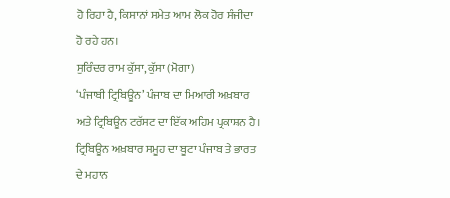ਹੋ ਰਿਹਾ ਹੈ, ਕਿਸਾਨਾਂ ਸਮੇਤ ਆਮ ਲੋਕ ਹੋਰ ਸੰਜੀਦਾ ਹੋ ਰਹੇ ਹਨ।
ਸੁਰਿੰਦਰ ਰਾਮ ਕੁੱਸਾ, ਕੁੱਸਾ (ਮੋਗਾ)
‘ਪੰਜਾਬੀ ਟ੍ਰਿਬਿਊਨ’ ਪੰਜਾਬ ਦਾ ਮਿਆਰੀ ਅਖ਼ਬਾਰ ਅਤੇ ਟ੍ਰਿਬਿਊਨ ਟਰੱਸਟ ਦਾ ਇੱਕ ਅਹਿਮ ਪ੍ਰਕਾਸ਼ਨ ਹੈ। ਟ੍ਰਿਬਿਊਨ ਅਖ਼ਬਾਰ ਸਮੂਹ ਦਾ ਬੂਟਾ ਪੰਜਾਬ ਤੇ ਭਾਰਤ ਦੇ ਮਹਾਨ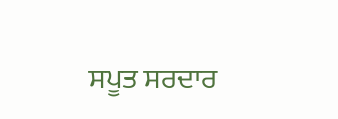ਸਪੂਤ ਸਰਦਾਰ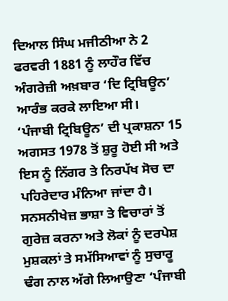ਦਿਆਲ ਸਿੰਘ ਮਜੀਠੀਆ ਨੇ 2 ਫਰਵਰੀ 1881 ਨੂੰ ਲਾਹੌਰ ਵਿੱਚ ਅੰਗਰੇਜ਼ੀ ਅਖ਼ਬਾਰ ‘ਦਿ ਟ੍ਰਿਬਿਊਨ’ ਆਰੰਭ ਕਰਕੇ ਲਾਇਆ ਸੀ।
‘ਪੰਜਾਬੀ ਟ੍ਰਿਬਿਊਨ’ ਦੀ ਪ੍ਰਕਾਸ਼ਨਾ 15 ਅਗਸਤ 1978 ਤੋਂ ਸ਼ੁਰੂ ਹੋਈ ਸੀ ਅਤੇ ਇਸ ਨੂੰ ਨਿੱਗਰ ਤੇ ਨਿਰਪੱਖ ਸੋਚ ਦਾ ਪਹਿਰੇਦਾਰ ਮੰਨਿਆ ਜਾਂਦਾ ਹੈ। ਸਨਸਨੀਖੇਜ਼ ਭਾਸ਼ਾ ਤੇ ਵਿਚਾਰਾਂ ਤੋਂ ਗੁਰੇਜ਼ ਕਰਨਾ ਅਤੇ ਲੋਕਾਂ ਨੂੰ ਦਰਪੇਸ਼ ਮੁਸ਼ਕਲਾਂ ਤੇ ਸਮੱਸਿਆਵਾਂ ਨੂੰ ਸੁਚਾਰੂ ਢੰਗ ਨਾਲ ਅੱਗੇ ਲਿਆਉਣਾ ‘ਪੰਜਾਬੀ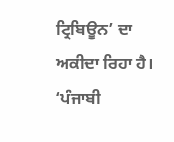ਟ੍ਰਿਬਿਊਨ’ ਦਾ ਅਕੀਦਾ ਰਿਹਾ ਹੈ।
‘ਪੰਜਾਬੀ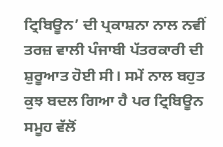ਟ੍ਰਿਬਿਊਨ’ ਦੀ ਪ੍ਰਕਾਸ਼ਨਾ ਨਾਲ ਨਵੀਂ ਤਰਜ਼ ਵਾਲੀ ਪੰਜਾਬੀ ਪੱਤਰਕਾਰੀ ਦੀ ਸ਼ੁਰੂਆਤ ਹੋਈ ਸੀ। ਸਮੇਂ ਨਾਲ ਬਹੁਤ ਕੁਝ ਬਦਲ ਗਿਆ ਹੈ ਪਰ ਟ੍ਰਿਬਿਊਨ ਸਮੂਹ ਵੱਲੋਂ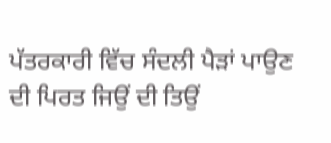ਪੱਤਰਕਾਰੀ ਵਿੱਚ ਸੰਦਲੀ ਪੈੜਾਂ ਪਾਉਣ ਦੀ ਪਿਰਤ ਜਿਉਂ ਦੀ ਤਿਉਂ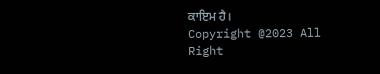ਕਾਇਮ ਹੈ।
Copyright @2023 All Right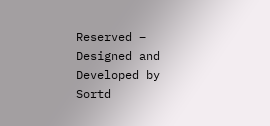Reserved – Designed and Developed by Sortd